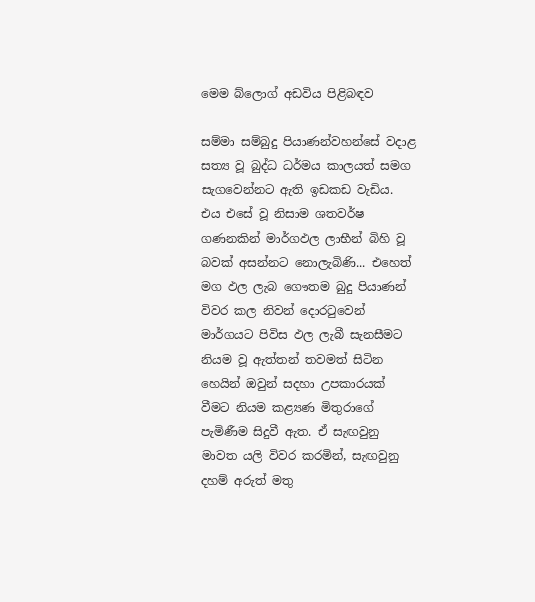මෙම බ්ලොග් අඩවිය පිළිබඳව

සම්මා සම්බුදු පියාණන්වහන්සේ වදාළ සත්‍ය වූ බුද්ධ ධර්මය කාලයත් සමග සැගවෙන්නට ඇති ඉඩකඩ වැඩිය. එය ‍එසේ වූ නිසාම ශතවර්ෂ ගණනකින් මාර්ගඵල ලාභීන් බිහි වූ බවක් අසන්නට නොලැබිණි... එහෙත් මග ඵල ලැබ ගෞතම බුදු පියාණන් විවර කල නිවන් දොරටුවෙන් මාර්ගයට පිවිස ඵල ලැබී සැනසීමට නියම වූ ඇත්තන් තවමත් සිටින හෙයින් ඔවුන් සදහා උපකාරයක් වීමට නියම කළ්‍යණ මිතුරාගේ පැමිණීම සිදුවී ඇත. ඒ සැඟවුනු මාවත යලි විවර කරමින්, සැඟවුනු දහම් අරුත් මතු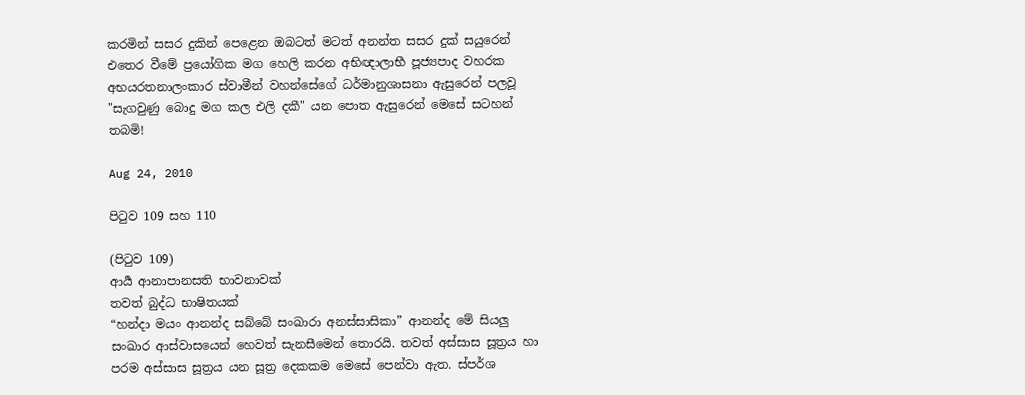කරමින් සසර දුකින් පෙළෙන ඔබටත් මටත් අනන්ත සසර දුක් සයුරෙන් එතෙර වීමේ ප්‍රයෝගික මග හෙලි කරන අභිඥාලාභී පූජ්‍යපාද වහරක අභයරතනාලංකාර ස්වාමීන් වහන්සේගේ ධර්මානුශාසනා ඇසුරෙන් පලවූ "සැගවුණු බොදු මග කල එලි දකී" යන පොත ඇසුරෙන් මෙසේ සටහන් තබමි!

Aug 24, 2010

පිටුව 109 සහ 110

(පිටුව 109)
ආර්‍ය ආනාපානසති භාවනාවක්
තවත් බුද්ධ භාෂිතයක්
“හන්දා මයං ආනන්ද සබ්බේ සංඛාරා අනස්සාසිකා” ආනන්ද මේ සියලු සංඛාර ආස්වාසයෙන් හෙවත් සැනසීමෙන් තොරයි. තවත් අස්සාස සූත්‍රය හා පරම අස්සාස සූත්‍රය යන සූත්‍ර දෙකකම මෙසේ පෙන්වා ඇත. ස්පර්ශ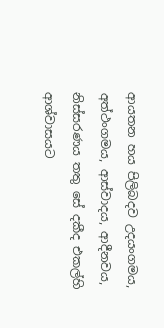ආයතන හය පිලිබදව උදයංගමය, අත්ථංගමය, ආස්වාදය, ආදීනවය, නිස්සරණය තතු සේ දකීද එකල්හි ආශ්වාසයට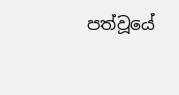පත්වූයේ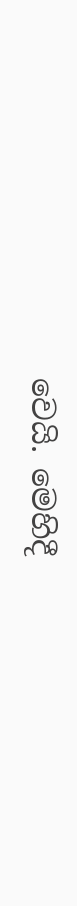වෙයි. මෙහිදී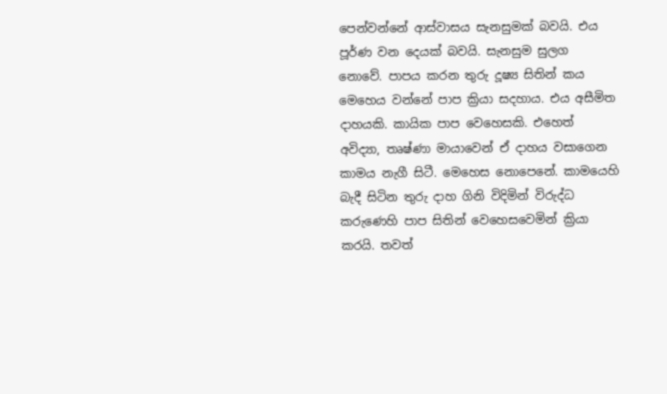පෙන්වන්නේ ආස්වාසය සැනසුමක් බවයි. එය පූර්ණ වන දෙයක් බවයි. සැනසුම සුලග නොවේ. පාපය කරන තුරු දූෂ්‍ය සිතින් කය මෙහෙය වන්නේ පාප ක්‍රියා සදහාය. එය අසීමිත දාහයකි. කායික පාප වෙහෙසකි. එහෙත් අවිද්‍යා, තෘෂ්ණා මායාවෙන් ඒ දාහය වසාගෙන කාමය නැගී සිටී. මෙහෙස නො‍පෙනේ. කාමයෙහි බැදී සිටින තුරු දාහ ගිනි විදිමින් විරුද්ධ කරුණෙහි පාප සිතින් වෙහෙසවෙමින් ක්‍රියා කරයි. තවත්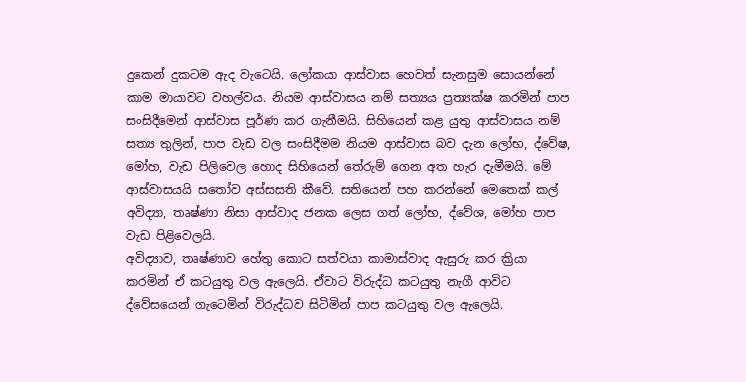දුකෙන් දුකටම ඇද වැටෙයි. ලෝකයා ආස්වාස හෙවත් සැනසුම සොයන්නේ කාම මායාවට වහල්වය. නියම ආස්වාසය නම් සත්‍යය ප්‍රත්‍යක්ෂ කරමින් පාප සංසිදීමෙන් ආස්වාස පූර්ණ කර ගැනීමයි. සිහියෙන් කළ යුතු ආස්වාසය නම් සත්‍ය තුලින්, පාප වැඩ වල සංසිදීමම නියම ආස්වාස බව දැන ලෝභ, ද්වේෂ, මෝහ, වැඩ පිලිවෙල හොද සිහියෙන් තේරුම් ගෙන අත හැර දැමීමයි. මේ ආස්වාසයයි සතෝව අස්සසති කීවේ. සතියෙන් පහ කරන්නේ මෙතෙක් කල් අවිද්‍යා, තෘෂ්ණා නිසා ආස්වාද ජනක ලෙස ගත් ලෝභ, ද්වේශ, මෝහ පාප වැඩ පිළිවෙලයි.
අවිද්‍යාව, තෘෂ්ණාව හේතු කොට සත්වයා කාමාස්වාද ඇසුරු කර ක්‍රියා කරමින් ඒ කටයුතු වල ඇලෙයි. ඒවාට විරුද්ධ කටයුතු නැගී ආවිට ද්වේසයෙන් ගැටෙමින් විරුද්ධව සිටිමින් පාප කටයුතු වල ඇලෙයි.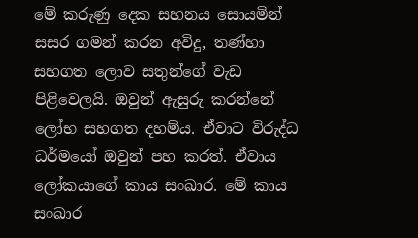මේ කරුණු දෙක සහනය සොයමින් සසර ගමන් කරන අවිදු, තණ්හා සහගත ලොව සතුන්ගේ වැඩ පිළිවෙලයි. ඔවුන් ඇසුරු කරන්නේ ලෝභ සහගත දහම්ය. ඒවාට විරුද්ධ ධර්මයෝ ඔවුන් පහ කරත්. ඒවාය ලෝකයාගේ කාය සංඛාර. මේ කාය සංඛාර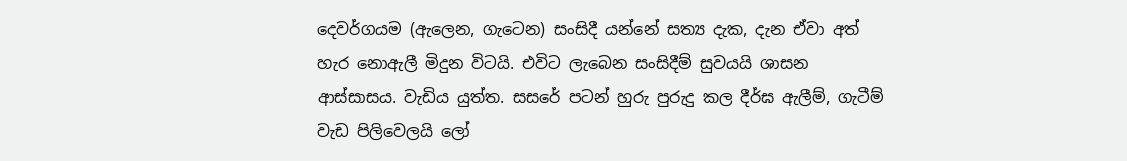දෙවර්ගයම (ඇලෙන, ගැටෙන) සංසිදී යන්නේ සත්‍ය දැක, දැන ඒවා අත් හැර නොඇලී මිදුන විටයි. එවිට ලැබෙන සංසිදීම් සුවයයි ශාසන ආස්සාසය. වැඩිය යුත්ත. සසරේ පටන් හුරු පුරුදු කල දීර්ඝ ඇලීම්, ගැටීම් වැඩ පිලිවෙලයි ලෝ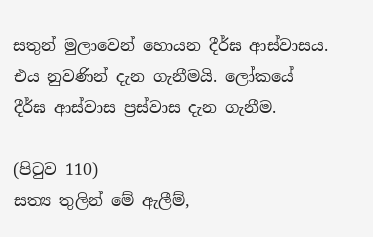සතුන් මුලාවෙන් හොයන දීර්ඝ ආස්වාසය. එය නුවණින් දැන ගැනීමයි. ලෝකයේ දීර්ඝ ආස්වාස ප්‍රස්වාස දැන ගැනීම.

(පිටුව 110)
සත්‍ය තුලින් මේ ඇලීම්,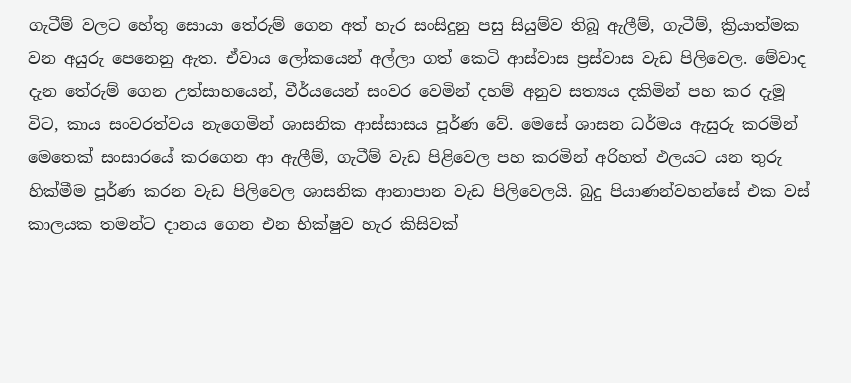ගැටීම් වලට හේතු සොයා තේරුම් ගෙන අත් හැර සංසිදුනු පසු සියුම්ව තිබූ ඇලීම්, ගැටීම්, ක්‍රියාත්මක වන අයුරු පෙනෙනු ඇත. ඒවාය ලෝකයෙන් අල්ලා ගත් කෙටි ආස්වාස ප්‍රස්වාස වැඩ පිලිවෙල. මේවාද දැන තේරුම් ගෙන උත්සාහයෙන්, වීර්යයෙන් සංවර වෙමින් දහම් අනුව සත්‍යය දකිමින් පහ කර දැමූ විට, කාය සංවරත්වය නැගෙමින් ශාසනික ආස්සාසය පූර්ණ වේ. මෙසේ ශාසන ධර්මය ඇසුරු කරමින් මෙතෙක් සංසාරයේ කරගෙන ආ ඇලීම්, ගැටීම් වැඩ පිළිවෙල පහ කරමින් අරිහත් ඵලයට යන තුරු හික්මීම පූර්ණ කරන වැඩ පිලිවෙල ශාසනික ආනාපාන වැඩ පිලිවෙලයි. බුදු පියාණන්වහන්සේ එක වස් කාලයක තමන්ට දානය ගෙන එන භික්ෂුව හැර කිසිවක්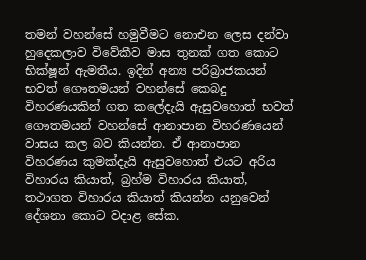තමන් වහන්සේ හමුවීමට නොඑන ලෙස දන්වා හුදෙකලාව විවේකීව මාස තුනක් ගත කොට භික්ෂූන් ඇමතීය. ඉදින් අන්‍ය පරිබ්‍රාජකයන් භවත් ගෞතමයන් වහන්සේ කෙබදු විහරණයකින් ගත කලේදැයි ඇසුවහොත් භවත් ගෞතමයන් වහන්සේ ආනාපාන විහරණයෙන් වාසය කල බව කියන්න. ඒ ආනාපාන විහරණය කුමක්දැයි ඇසුවහොත් එයට අරිය විහාරය කියාත්, බ්‍රහ්ම විහාරය කියාත්, තථාගත විහාරය කියාත් කියන්න යනුවෙන් දේශනා කොට වදාළ සේක.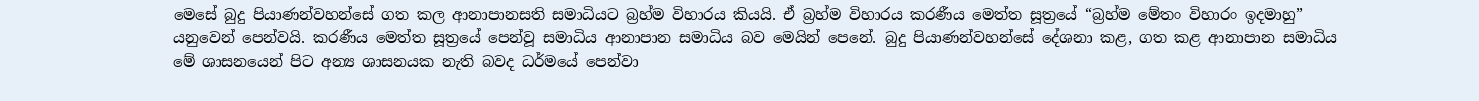මෙසේ බුදු පියාණන්වහන්සේ ගත කල ආනාපානසති සමාධියට බ්‍රහ්ම විහාරය කියයි. ඒ බ්‍රහ්ම විහාරය කරණීය මෙත්ත සූත්‍රයේ “බ්‍රහ්ම මේතං විහාරං ඉදමාහු” යනුවෙන් පෙන්වයි. කරණීය මෙත්ත සූත්‍රයේ පෙන්වූ සමාධිය ආනාපාන සමාධිය බව මෙයින් පෙනේ. බුදු පියාණන්වහන්සේ දේශනා කළ, ගත කළ ආනාපාන සමාධිය මේ ශාසනයෙන් පිට අන්‍ය ශාසනයක නැති බවද ධර්මයේ පෙන්වා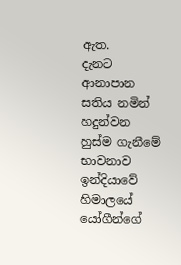ඇත.
දැනට ආනාපාන සතිය නමින් හදුන්වන හුස්ම ගැනීමේ භාවනාව ඉන්දියාවේ හිමාලයේ යෝගීන්ගේ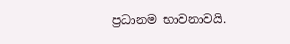ප්‍රධානම භාවනාවයි.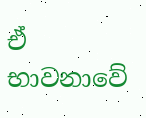ඒ භාවනාවේ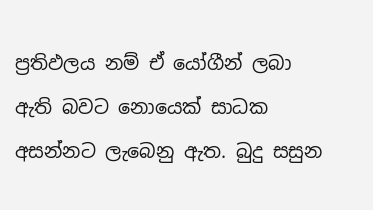ප්‍රතිඵලය නම් ඒ යෝගීන් ලබා ඇති බවට නොයෙක් සාධක අසන්නට ලැබෙනු ඇත. බුදු සසුන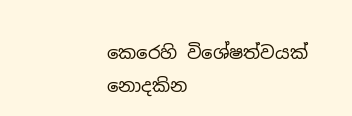කෙරෙහි විශේෂත්වයක් නොදකින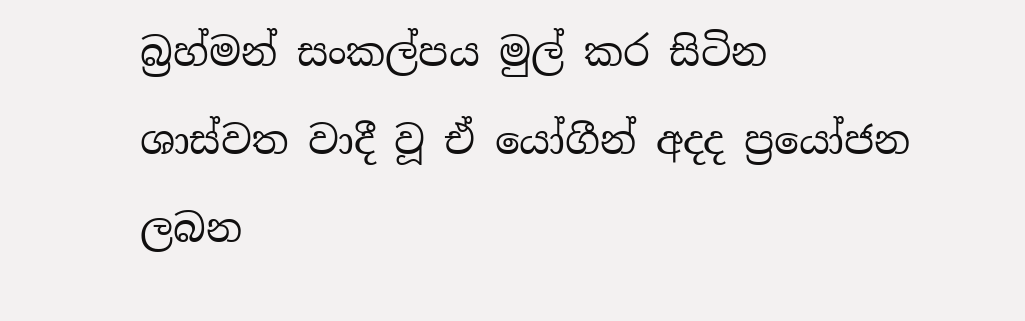බ්‍රහ්මන් සංකල්පය මුල් කර සිටින ශාස්වත වාදී වූ ඒ යෝගීන් අදද ප්‍රයෝජන ලබන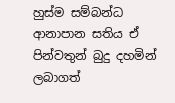හුස්ම සම්බන්ධ ආනාපාන සතිය ඒ පින්වතුන් බුදු දහමින් ලබාගත්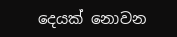දෙයක් නොවන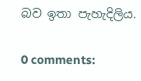බව ඉතා පැහැදිලිය.

0 comments: